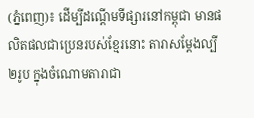(ភ្នំពេញ)៖ ដើម្បីដណ្តើមទីផ្សារនៅកម្ពុជា មានផលិតផលជាប្រេនរបស់ខ្មែរនោះ តារាសម្ដែងល្បី២រូប ក្នុងចំណោមតារាជា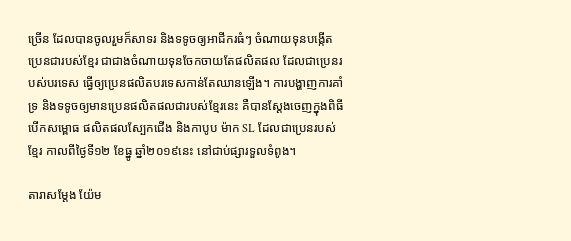ច្រើន ដែលបានចូលរួមក៏សាទរ និងទទូចឲ្យអាជីករធំៗ ចំណាយទុនបង្កើតប្រេនជារបស់ខ្មែរ ជាជាងចំណាយទុនចែកចាយតែផលិតផល ដែលជាប្រេនរបស់បរទេស ធ្វើឲ្យប្រេនផលិតបរទេសកាន់តែឈានឡើង។ ការបង្ហាញការគាំទ្រ និងទទូចឲ្យមានប្រេនផលិតផលជារបស់ខ្មែរនេះ គឺបានស្ដែងចេញក្នុងពិធីបើកសម្ពោធ ផលិតផលស្បែកជើង និងកាបូប ម៉ាក SL ដែលជាប្រេនរបស់ខ្មែរ កាលពីថ្ងៃទី១២ ខែធ្នូ ឆ្នាំ២០១៩នេះ នៅជាប់ផ្សារទួលទំពូង។

តារាសម្ដែង យ៉ែម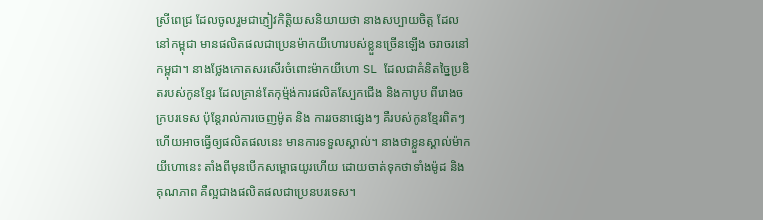ស្រីពេជ្រ ដែលចូលរួមជាភ្ញៀវកិត្តិយសនិយាយថា នាងសប្បាយចិត្ត ដែលនៅកម្ពុជា មានផលិតផលជាប្រេនម៉ាកយីហោរបស់ខ្លួនច្រើនឡើង ចរាចរនៅកម្ពុជា។ នាងថ្លែងកោតសរសើរចំពោះម៉ាកយីហោ SL ដែលជាគំនិតច្នៃប្រឌិតរបស់កូនខ្មែរ ដែលគ្រាន់តែកុម្ម៉ង់ការផលិតស្បែកជើង និងកាបូប ពីរោងចក្របរទេស ប៉ុន្តែរាល់ការចេញម៉ូត និង ការរចនាផ្សេងៗ គឺរបស់កូនខ្មែរពិតៗ ហើយអាចធ្វើឲ្យផលិតផលនេះ មានការទទួលស្គាល់។ នាងថាខ្លួនស្គាល់ម៉ាកយីហោនេះ តាំងពីមុនបើកសម្ពោធយូរហើយ ដោយចាត់ទុកថាទាំងម៉ូដ និងគុណភាព គឺល្អជាងផលិតផលជាប្រេនបរទេស។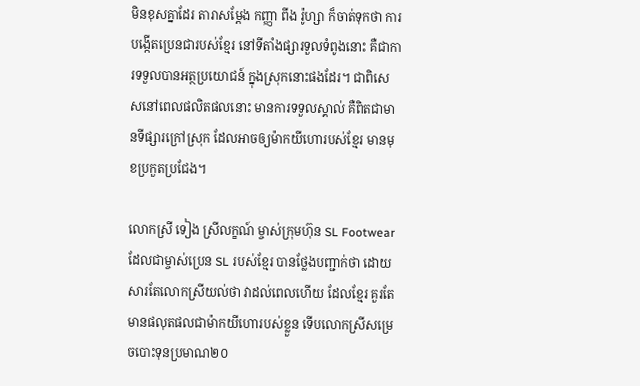មិនខុសគ្នាដែរ តារាសម្ដែង កញ្ញា ពីង រ៉ូហ្សា ក៏ចាត់ទុកថា ការបង្កើតប្រេនជារបស់ខ្មែរ នៅទីតាំងផ្សារទួលទំពូងនោះ គឺជាការទទួលបានអត្ថប្រយោជន៍ ក្នុងស្រុកនោះផងដែរ។ ជាពិសេសនៅពេលផលិតផលនោះ មានការទទួលស្គាល់ គឺពិតជាមានទីផ្សារក្រៅស្រុក ដែលអាចឲ្យម៉ាកយីហោរបស់ខ្មែរ មានមុខប្រកួតប្រជែង។

លោកស្រី ទៀង ស្រីលក្ខណ៍ ម្ចាស់ក្រុមហ៊ុន SL Footwear ដែលជាម្ចាស់ប្រេន SL របស់ខ្មែរ បានថ្លែងបញ្ជាក់ថា ដោយសារតែលោកស្រីយល់ថា វាដល់ពេលហើយ ដែលខ្មែរ គួរតែមានផលុតផលជាម៉ាកយីហោរបស់ខ្លួន ទើបលោកស្រីសម្រេចបោះទុនប្រមាណ២០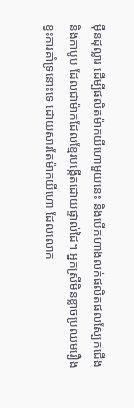ម៉ឺនដុល្លារ ដើម្បីផលិតម៉ាកយីហោមួយនេះ និងបើកហាងលក់ផលិតផលស្បែកជើង និងកាបូប ដែលជាម៉ាកដែលខ្មែរបង្កើតដោយផ្ទាល់ដៃ។ អ្នកស្រីមិនខ្លាចប្រឈមរឿងខ្វះការគាំទ្រនោះទេ ដោយសារតែម៉ាកយីហោ ដែលលោក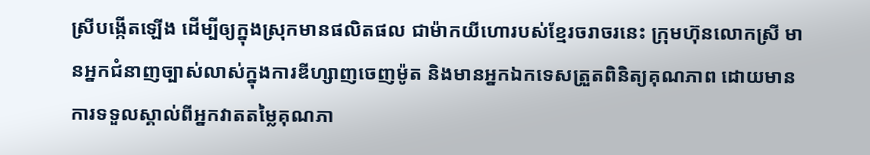ស្រីបង្កើតឡើង ដើម្បីឲ្យក្នុងស្រុកមានផលិតផល ជាម៉ាកយីហោរបស់ខ្មែរចរាចរនេះ ក្រុមហ៊ុនលោកស្រី មានអ្នកជំនាញច្បាស់លាស់ក្នុងការឌីហ្សាញចេញម៉ូត និងមានអ្នកឯកទេសត្រួតពិនិត្យគុណភាព ដោយមានការទទួលស្គាល់ពីអ្នកវាតតម្លៃគុណភា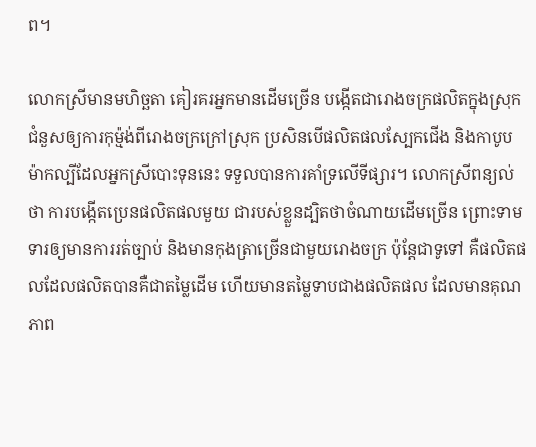ព។

លោកស្រីមានមហិច្ឆតា គៀរគរអ្នកមានដើមច្រើន បង្កើតជារោងចក្រផលិតក្នុងស្រុកជំនួសឲ្យការកុម្ម៉ង់ពីរោងចក្រក្រៅស្រុក ប្រសិនបើផលិតផលស្បែកជើង និងកាបូប ម៉ាកល្បីដែលអ្នកស្រីបោះទុននេះ ទទួលបានការគាំទ្រលើទីផ្សារ។ លោកស្រីពន្យល់ថា ការបង្កើតប្រេនផលិតផលមួយ ជារបស់ខ្លួនដ្បិតថាចំណាយដើមច្រើន ព្រោះទាមទារឲ្យមានការរត់ច្បាប់ និងមានកុងត្រាច្រើនជាមួយរោងចក្រ ប៉ុន្តែជាទូទៅ គឺផលិតផលដែលផលិតបានគឺជាតម្លៃដើម ហើយមានតម្លៃទាបជាងផលិតផល ដែលមានគុណភាព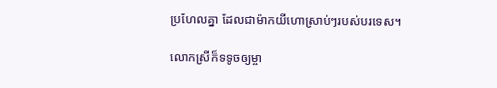ប្រហែលគ្នា ដែលជាម៉ាកយីហោស្រាប់ៗរបស់បរទេស។

លោកស្រីក៏ទទូចឲ្យម្ចា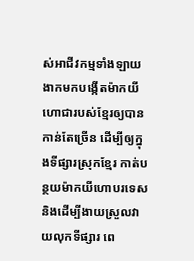ស់អាជីវកម្មទាំងឡាយ ងាកមកបង្កើតម៉ាកយីហោជារបស់ខ្មែរឲ្យបានកាន់តែច្រើន ដើម្បីឲ្យក្នុងទីផ្សារស្រុកខ្មែរ កាត់បន្ថយម៉ាកយីហោបរទេស និងដើម្បីងាយស្រួលវាយលុកទីផ្សារ ពេ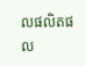លផលិតផល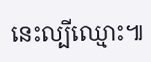នេះល្បីឈ្មោះ៕